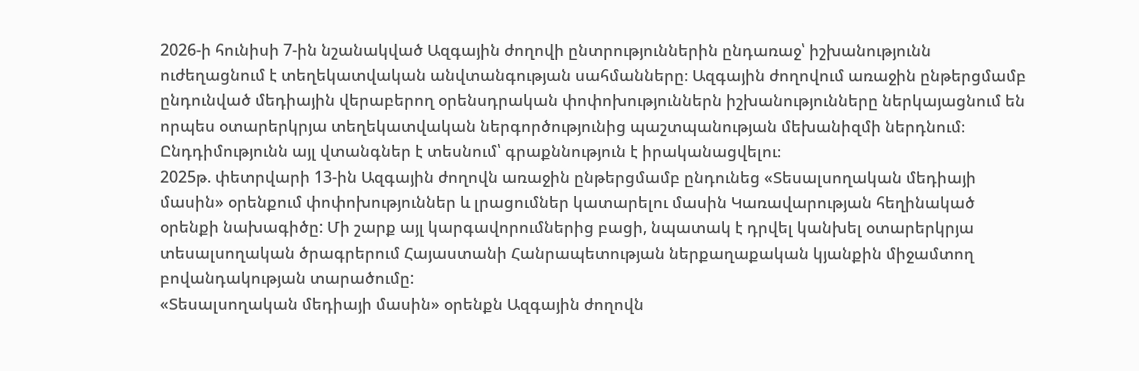2026-ի հունիսի 7-ին նշանակված Ազգային ժողովի ընտրություններին ընդառաջ՝ իշխանությունն ուժեղացնում է տեղեկատվական անվտանգության սահմանները։ Ազգային ժողովում առաջին ընթերցմամբ ընդունված մեդիային վերաբերող օրենսդրական փոփոխություններն իշխանությունները ներկայացնում են որպես օտարերկրյա տեղեկատվական ներգործությունից պաշտպանության մեխանիզմի ներդնում։ Ընդդիմությունն այլ վտանգներ է տեսնում՝ գրաքննություն է իրականացվելու։
2025թ. փետրվարի 13-ին Ազգային ժողովն առաջին ընթերցմամբ ընդունեց «Տեսալսողական մեդիայի մասին» օրենքում փոփոխություններ և լրացումներ կատարելու մասին Կառավարության հեղինակած օրենքի նախագիծը: Մի շարք այլ կարգավորումներից բացի, նպատակ է դրվել կանխել օտարերկրյա տեսալսողական ծրագրերում Հայաստանի Հանրապետության ներքաղաքական կյանքին միջամտող բովանդակության տարածումը:
«Տեսալսողական մեդիայի մասին» օրենքն Ազգային ժողովն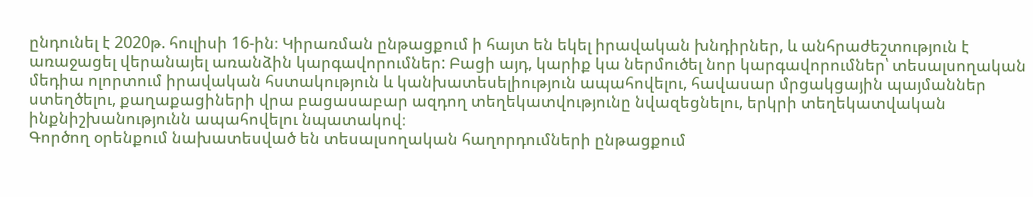ընդունել է 2020թ. հուլիսի 16-ին։ Կիրառման ընթացքում ի հայտ են եկել իրավական խնդիրներ, և անհրաժեշտություն է առաջացել վերանայել առանձին կարգավորումներ: Բացի այդ, կարիք կա ներմուծել նոր կարգավորումներ՝ տեսալսողական մեդիա ոլորտում իրավական հստակություն և կանխատեսելիություն ապահովելու, հավասար մրցակցային պայմաններ ստեղծելու, քաղաքացիների վրա բացասաբար ազդող տեղեկատվությունը նվազեցնելու, երկրի տեղեկատվական ինքնիշխանությունն ապահովելու նպատակով։
Գործող օրենքում նախատեսված են տեսալսողական հաղորդումների ընթացքում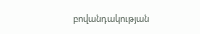բովանդակության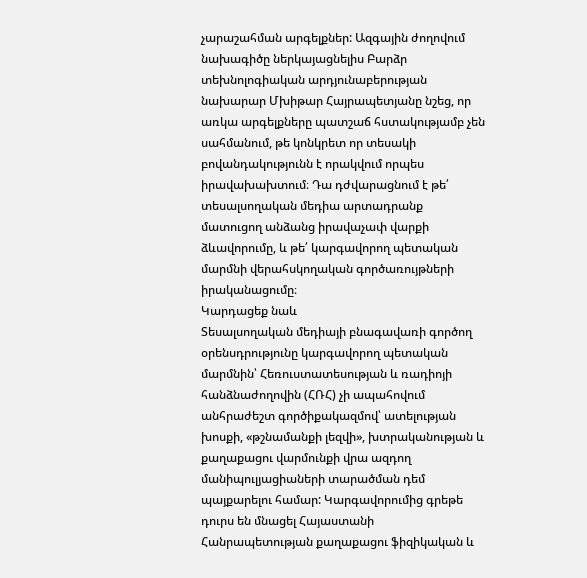չարաշահման արգելքներ: Ազգային ժողովում նախագիծը ներկայացնելիս Բարձր տեխնոլոգիական արդյունաբերության նախարար Մխիթար Հայրապետյանը նշեց, որ առկա արգելքները պատշաճ հստակությամբ չեն սահմանում, թե կոնկրետ որ տեսակի բովանդակությունն է որակվում որպես իրավախախտում։ Դա դժվարացնում է թե՛ տեսալսողական մեդիա արտադրանք մատուցող անձանց իրավաչափ վարքի ձևավորումը, և թե՛ կարգավորող պետական մարմնի վերահսկողական գործառույթների իրականացումը։
Կարդացեք նաև
Տեսալսողական մեդիայի բնագավառի գործող օրենսդրությունը կարգավորող պետական մարմնին՝ Հեռուստատեսության և ռադիոյի հանձնաժողովին (ՀՌՀ) չի ապահովում անհրաժեշտ գործիքակազմով՝ ատելության խոսքի, «թշնամանքի լեզվի», խտրականության և քաղաքացու վարմունքի վրա ազդող մանիպուլյացիաների տարածման դեմ պայքարելու համար: Կարգավորումից գրեթե դուրս են մնացել Հայաստանի Հանրապետության քաղաքացու ֆիզիկական և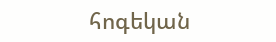հոգեկան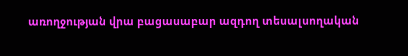առողջության վրա բացասաբար ազդող տեսալսողական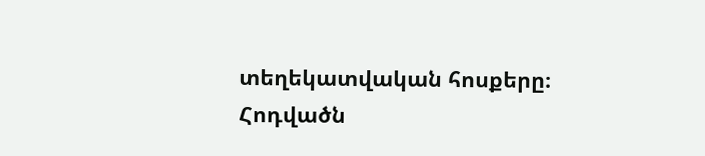տեղեկատվական հոսքերը։
Հոդվածն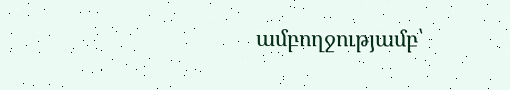ամբողջությամբ՝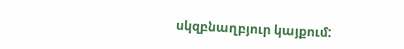սկզբնաղբյուր կայքում: